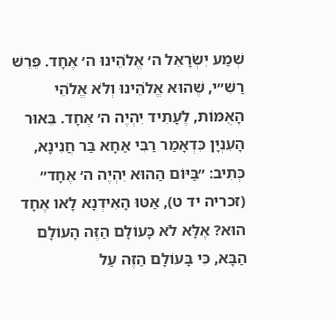שְׁמַע יִשְׂרָאֵל ה׳ אֱלֹהֵינוּ ה׳ אֶחָד. פֵּרֵשׁ רַשִׁ״י, שֶׁהוּא אֱלֹהֵינוּ וְלֹא אֱלֹהֵי הָאֻמּוֹת, לֶעָתִיד יִהְיֶה ה׳ אֶחָד. בֵּאוּר הָעִנְיָן כִּדְאָמַר רַבִּי אַחָא בַּר חֲנִינָא, כְּתִיב: ״בַּיּוֹם הַהוּא יִהְיֶה ה׳ אֶחָד״ (זכריה יד ט), אַטּוּ הָאִידְנָא לָאו אֶחָד הוּא? אֶלָּא לֹא כָּעוֹלָם הַזֶּה הָעוֹלָם הַבָּא, כִּי בָּעוֹלָם הַזֶּה עַל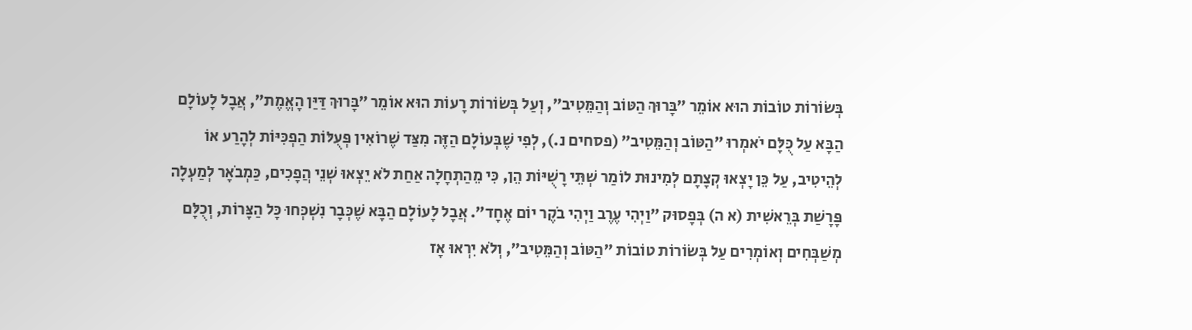בְּשׂוֹרוֹת טוֹבוֹת הוּא אוֹמֵר ״בָּרוּךְ הַטּוֹב וְהַמֵּטִיב״, וְעַל בְּשׂוֹרוֹת רָעוֹת הוּא אוֹמֵר ״בָּרוּךְ דַּיַּן הָאֱמֶת״, אֲבָל לָעוֹלָם הַבָּא עַל כֻּלָּם יֹאמְרוּ ״הַטּוֹב וְהַמֵּטִיב״ (פסחים נ.), לְפִי שֶׁבְּעוֹלָם הַזֶּה מִצַּד שֶׁרוֹאִין פְּעֻלּוֹת הַפְכִּיּוֹת לְהָרַע אוֹ לְהֵיטִיב, עַל כֵּן יָצְאוּ קְצָתָם לְמִינוּת לוֹמַר שְׁתֵּי רָשֻׁיּוֹת הֵן, כִּי מֵהַתְחָלָה אַחַת לֹא יֵצְאוּ שְׁנֵי הֲפָכִים, כַּמְבֹאָר לְמַעְלָה פָּרָשַׁת בְּרֵאשִׁית (א ה) בְּפָסוּק ״וַיְהִי עֶרֶב וַיְהִי בֹקֶר יוֹם אֶחָד״. אֲבָל לָעוֹלָם הַבָּא שֶׁכְּבָר נִשְׁכְּחוּ כָּל הַצָּרוֹת, וְכֻלָּם מְשַׁבְּחִים וְאוֹמְרִים עַל בְּשׂוֹרוֹת טוֹבוֹת ״הַטּוֹב וְהַמֵּטִיב״, וְלֹא יִרְאוּ אָז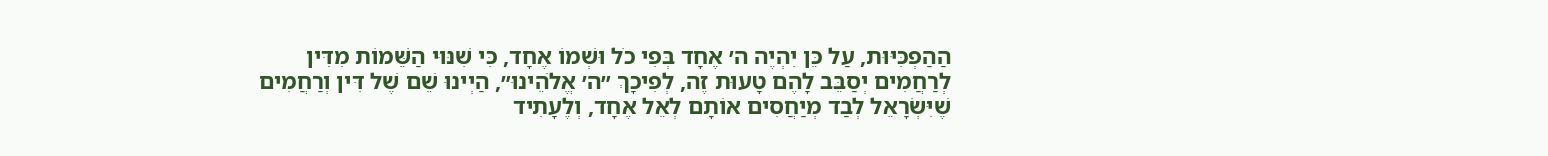הַהַפְכִּיּוּת, עַל כֵּן יִהְיֶה ה׳ אֶחָד בְּפִי כֹל וּשְׁמוֹ אֶחָד, כִּי שִׁנּוּי הַשֵּׁמוֹת מִדִּין לְרַחֲמִים יְסַבֵּב לָהֶם טָעוּת זֶה, לְפִיכָךְ ״ה׳ אֱלֹהֵינוּ״, הַיְינוּ שֵׁם שֶׁל דִּין וְרַחֲמִים שֶׁיִּשְׂרָאֵל לְבַד מְיַחֲסִים אוֹתָם לְאֵל אֶחָד, וְלֶעָתִיד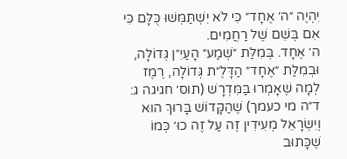יִהְיֶה ״ה׳ אֶחָד״ כִּי לֹא יִשְׁתַּמְּשׁוּ כֻּלָּם כִּי אִם בְּשֵׁם שֶׁל רַחֲמִים.
ה׳ אֶחָד. בְּמִלַּת ״שְׁמַע״ הָעַיִ״ן גְּדוֹלָה, וּבְמִלַּת ״אֶחָד״ הַדָּלֶ״ת גְּדוֹלָה, רֶמֶז לְמָה שֶׁאָמְרוּ בַּמִּדְרָשׁ (תוס׳ חגיגה ג: ד״ה מי כעמך) שֶׁהַקָּדוֹשׁ בָּרוּךְ הוּא וְיִשְׂרָאֵל מְעִידִין זֶה עַל זֶה כוּ׳ כְּמוֹ שֶׁכָּתוּב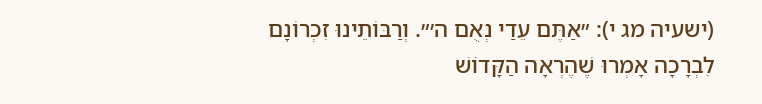(ישעיה מג י): ״אַתֶּם עֵדַי נְאֻם ה׳״. וְרַבּוֹתֵינוּ זִכְרוֹנָם לִבְרָכָה אָמְרוּ שֶׁהֶרְאָה הַקָּדוֹשׁ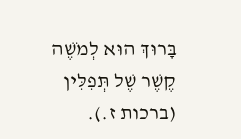בָּרוּךְ הוּא לְמֹשֶׁה קֶשֶׁר שֶׁל תְּפִלִּין (ברכות ז.).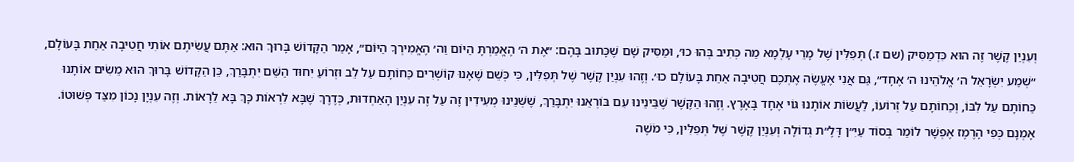וְעִנְיַן קֶשֶׁר זֶה הוּא כִּדְמַסִּיק (שם ז.) תְּפִלִּין שֶׁל מָרֵי עָלְמָא מַה כְּתִיב בְּהוּ כוּ׳, וּמַסִּיק שָׁם שֶׁכָּתוּב בָּהֶם: ״אֶת ה׳ הֶאֱמַרְתָּ הַיּוֹם וַה׳ הֶאֱמִירְךָ הַיּוֹם״, אָמַר הַקָּדוֹשׁ בָּרוּךְ הוּא: אַתֶּם עֲשִׂיתֶם אוֹתִי חֲטִיבָה אַחַת בָּעוֹלָם, ״שְׁמַע יִשְׂרָאֵל ה׳ אֱלֹהֵינוּ ה׳ אֶחָד״, גַּם אֲנִי אֶעֱשֶׂה אֶתְכֶם חֲטִיבָה אַחַת בָּעוֹלָם כוּ׳. וְזֶהוּ עִנְיַן קֶשֶׁר שֶׁל תְּפִלִּין, כִּי כְּשֵׁם שֶׁאָנוּ קוֹשְׁרִים כַּחוֹתָם עַל לֵב וּזְרוֹעַ יִחוּד הַשֵּׁם יִתְבָּרַךְ, כֵּן הַקָּדוֹשׁ בָּרוּךְ הוּא מֵשִׂים אוֹתָנוּ כַּחוֹתָם עַל לִבּוֹ, וְכַחוֹתָם עַל זְרוֹעוֹ, לַעֲשׂוֹת אוֹתָנוּ גּוֹי אֶחָד בָּאָרֶץ. וְזֶהוּ הַקֶּשֶׁר שֶׁבֵּינֵינוּ עִם בּוֹרְאֵנוּ יִתְבָּרַךְ, שֶׁשְּׁנֵינוּ מְעִידִין זֶה עַל זֶה עִנְיַן הָאַחְדוּת, כְּדֶרֶךְ שֶׁבָּא לִרְאוֹת כָּךְ בָּא לֵרָאוֹת. וְזֶה עִנְיָן נָכוֹן מִצַּד פְּשׁוּטוֹ.
אָמְנָם כְּפִי הָרֶמֶז אֶפְשָׁר לוֹמַר בְּסוֹד עַיִ״ן דָּלֶ״ת גְּדוֹלָה וְעִנְיַן קֶשֶׁר שֶׁל תְּפִלִּין, כִּי מֹשֶׁה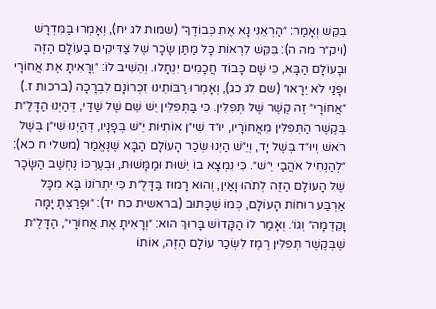בִּקֵּשׁ וְאָמַר: ״הַרְאֵנִי נָא אֶת כְּבוֹדֶךָ״ (שמות לג יח), וְאָמְרוּ בַּמִּדְרָשׁ (ויק״ר מה ה): בִּקֵּשׁ לִרְאוֹת כָּל מַתַּן שָׂכָר שֶׁל צַדִּיקִים בָּעוֹלָם הַזֶּה וּבָעוֹלָם הַבָּא, כִּי שָׁם כָּבוֹד חֲכָמִים יִנְחָלוּ. וְהֵשִׁיב לוֹ: ״וְרָאִיתָ אֶת אֲחוֹרָי וּפָנַי לֹא יֵרָאוּ״ (שם לג כג), וְאָמְרוּ רַבּוֹתֵינוּ זִכְרוֹנָם לִבְרָכָה (ברכות ז.) ״אֲחוֹרָי״ זֶה קֶשֶׁר שֶׁל תְּפִלִּין. כִּי בַּתְּפִלִּין יֵשׁ שֵׁם שֶׁל שַׁדַּי, דְּהַיְנוּ הַדָּלֶ״ת בְּקֶשֶׁר הַתְּפִלִּין מֵאֲחוֹרָיו, יוּ״ד שִׁי״ן אוֹתִיּוֹת יֵ״שׁ בְּפָנָיו, דְּהַיְנוּ שִׁי״ן בְּשֶׁל רֹאשׁ וְיוּ״ד בְּשֶׁל יָד, וְיֵ״שׁ הַיְנוּ שְׂכַר הָעוֹלָם הַבָּא שֶׁנֶּאֱמַר (משלי ח כא): ״לְהַנְחִיל אֹהֲבַי יֵ״שׁ״. כִּי נִמְצָא בוֹ יֵשׁוּת וּמַמָּשׁוּת, וּבְעֶרְכּוֹ נֶחְשַׁב הַשָּׂכָר שֶׁל הָעוֹלָם הַזֶּה לְתֹהוּ וָאַיִן, וְהוּא רָמוּז בַּדָּלֶ״ת כִּי יִתְרוֹנוֹ בָּא מִכָּל אַרְבַּע רוּחוֹת הָעוֹלָם, כְּמוֹ שֶׁכָּתוּב (בראשית כח יד): ״וּפָרַצְתָּ יָמָּה וָקֵדְמָה״ וְגוֹ׳. וְאָמַר לוֹ הַקָּדוֹשׁ בָּרוּךְ הוּא: ״וְרָאִיתָ אֶת אֲחוֹרָי״, הַדָּלֶ״ת שֶׁבְּקֶשֶׁר תְּפִלִּין רֶמֶז לִשְׂכַר עוֹלָם הַזֶּה, אוֹתוֹ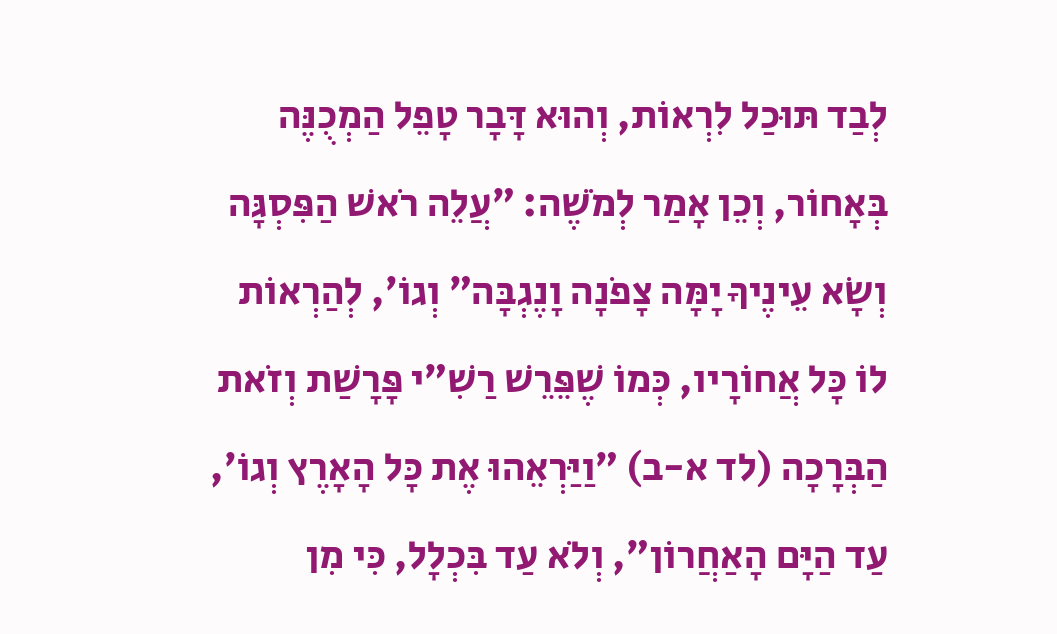לְבַד תּוּכַל לִרְאוֹת, וְהוּא דָּבָר טָפֵל הַמְכֻנֶּה בְּאָחוֹר, וְכֵן אָמַר לְמֹשֶׁה: ״עֲלֵה רֹאשׁ הַפִּסְגָּה וְשָׂא עֵינֶיךָ יָמָּה צָפֹנָה וָנֶגְבָּה״ וְגוֹ׳, לְהַרְאוֹת לוֹ כָּל אֲחוֹרָיו, כְּמוֹ שֶׁפֵּרֵשׁ רַשִׁ״י פָּרָשַׁת וְזֹאת הַבְּרָכָה (לד א-ב) ״וַיַּרְאֵהוּ אֶת כָּל הָאָרֶץ וְגוֹ׳, עַד הַיָּם הָאַחֲרוֹן״, וְלֹא עַד בִּכְלָל, כִּי מִן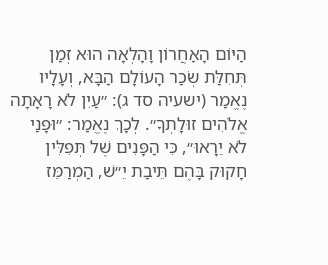הַיּוֹם הָאַחֲרוֹן וָהָלְאָה הוּא זְמַן תְּחִלַּת שְׂכַר הָעוֹלָם הַבָּא, וְעָלָיו נֶאֱמַר (ישעיה סד ג): ״עַיִן לֹא רָאָתָה אֱלֹהִים זוּלָתְךָ״. לְכָךְ נֶאֱמַר: ״וּפָנַי לֹא יֵרָאוּ״, כִּי הַפָּנִים שֶׁל תְּפִלִּין חָקוּק בָּהֶם תֵּיבַת יֵ״שׁ, הַמְרַמֵּז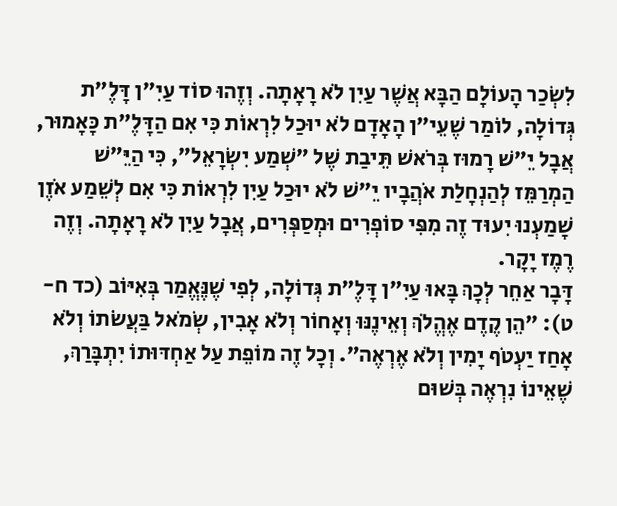לִשְׂכַר הָעוֹלָם הַבָּא אֲשֶׁר עַיִן לֹא רָאָתָה. וְזֶהוּ סוֹד עַיִ״ן דָּלֶ״ת גְּדוֹלָה, לוֹמַר שֶׁעֵי״ן הָאָדָם לֹא יוּכַל לִרְאוֹת כִּי אִם הַדָּלֶ״ת כָּאָמוּר, אֲבָל יֵ״שׁ רָמוּז בְּרֹאשׁ תֵּיבַת שֶׁל ״שְׁמַע יִשְׂרָאֵל״, כִּי הַיֵּ״שׁ הַמְרַמֵּז לְהַנְחָלַת אֹהֲבָיו יֵ״שׁ לֹא יוּכַל עַיִן לִרְאוֹת כִּי אִם לְשֵׁמַע אֹזֶן שָׁמַעְנוּ יִעוּד זֶה מִפִּי סוֹפְרִים וּמְסַפְּרִים, אֲבָל עַיִן לֹא רָאָתָה. וְזֶה רֶמֶז יָקָר.
דָּבָר אַחֵר לְכָךְ בָּאוּ עַיִ״ן דָּלֶ״ת גְּדוֹלָה, לְפִי שֶׁנֶּאֱמַר בְּאִיּוֹב (כד ח-ט): ״הֵן קֶדֶם אֶהֱלֹךְ וְאֵינֶנּוּ וְאָחוֹר וְלֹא אָבִין, שְׂמֹאל בַּעֲשֹׂתוֹ וְלֹא אָחַז יַעְטֹף יָמִין וְלֹא אֶרְאֶה״. וְכָל זֶה מוֹפֵת עַל אַחְדּוּתוֹ יִתְבָּרַךְ, שֶׁאֵינוֹ נִרְאֶה בְּשׁוּם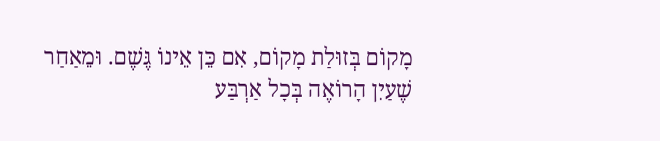מָקוֹם בְּזוּלַת מָקוֹם, אִם כֵּן אֵינוֹ גֶּשֶׁם. וּמֵאַחַר שֶׁעַיִן הָרוֹאֶה בְּכָל אַרְבַּע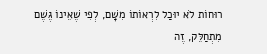רוּחוֹת לֹא יוּכַל לִרְאוֹתוֹ מִשָּׁם, לְפִי שֶׁאֵינוֹ גֶּשֶׁם מִתְחַלֵּק, זֶה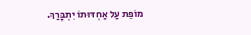מוֹפֵת עַל אַחְדּוּתוֹ יִתְבָּרַךְ.